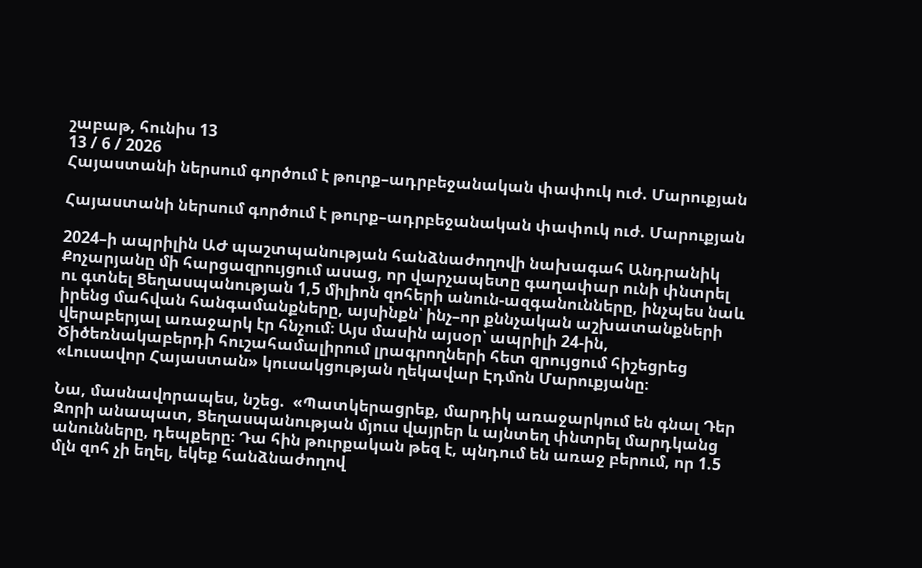շաբաթ, հունիս 13
13 / 6 / 2026
Հայաստանի ներսում գործում է թուրք–ադրբեջանական փափուկ ուժ. Մարուքյան

Հայաստանի ներսում գործում է թուրք–ադրբեջանական փափուկ ուժ. Մարուքյան

2024–ի ապրիլին ԱԺ պաշտպանության հանձնաժողովի նախագահ Անդրանիկ Քոչարյանը մի հարցազրույցում ասաց, որ վարչապետը գաղափար ունի փնտրել ու գտնել Ցեղասպանության 1,5 միլիոն զոհերի անուն-ազգանունները, ինչպես նաև իրենց մահվան հանգամանքները, այսինքն՝ ինչ–որ քննչական աշխատանքների վերաբերյալ առաջարկ էր հնչում։ Այս մասին այսօր՝ ապրիլի 24-ին, Ծիծեռնակաբերդի հուշահամալիրում լրագրողների հետ զրույցում հիշեցրեց «Լուսավոր Հայաստան» կուսակցության ղեկավար Էդմոն Մարուքյանը։

Նա, մասնավորապես, նշեց.  «Պատկերացրեք, մարդիկ առաջարկում են գնալ Դեր Զորի անապատ, Ցեղասպանության մյուս վայրեր և այնտեղ փնտրել մարդկանց անունները, դեպքերը։ Դա հին թուրքական թեզ է, պնդում են առաջ բերում, որ 1.5 մլն զոհ չի եղել, եկեք հանձնաժողով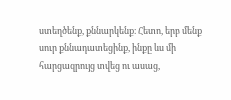ստեղծենք, քննարկենք։ Հետո, երբ մենք սուր քննադատեցինք, ինքը ևս մի հարցազրույց տվեց ու ասաց,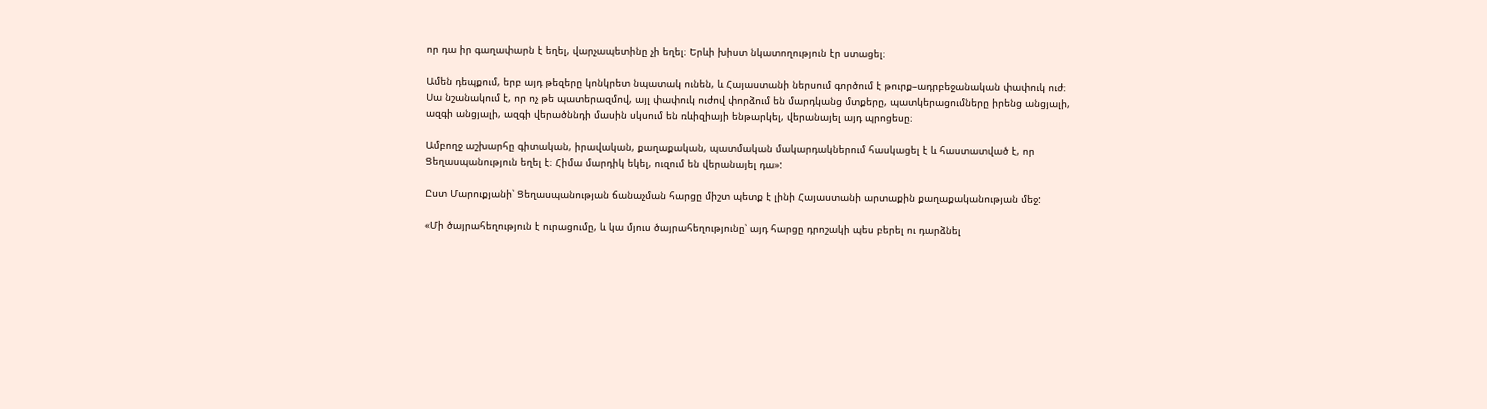որ դա իր գաղափարն է եղել, վարչապետինը չի եղել։ Երևի խիստ նկատողություն էր ստացել։

Ամեն դեպքում, երբ այդ թեզերը կոնկրետ նպատակ ունեն, և Հայաստանի ներսում գործում է թուրք–ադրբեջանական փափուկ ուժ։ Սա նշանակում է, որ ոչ թե պատերազմով, այլ փափուկ ուժով փորձում են մարդկանց մտքերը, պատկերացումները իրենց անցյալի, ազգի անցյալի, ազգի վերածննդի մասին սկսում են ռևիզիայի ենթարկել, վերանայել այդ պրոցեսը։

Ամբողջ աշխարհը գիտական, իրավական, քաղաքական, պատմական մակարդակներում հասկացել է և հաստատված է, որ Ցեղասպանություն եղել է։ Հիմա մարդիկ եկել, ուզում են վերանայել դա»:

Ըստ Մարուքյանի՝ Ցեղասպանության ճանաչման հարցը միշտ պետք է լինի Հայաստանի արտաքին քաղաքականության մեջ:

«Մի ծայրահեղություն է ուրացումը, և կա մյուս ծայրահեղությունը՝ այդ հարցը դրոշակի պես բերել ու դարձնել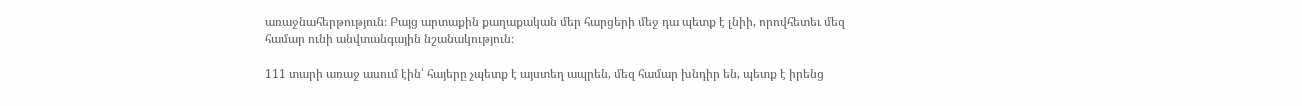առաջնահերթություն։ Բայց արտաքին քաղաքական մեր հարցերի մեջ դա պետք է լնիի, որովհետեւ մեզ համար ունի անվտանգային նշանակություն։

111 տարի առաջ ասում էին՝ հայերը չպետք է այստեղ ապրեն, մեզ համար խնդիր են, պետք է իրենց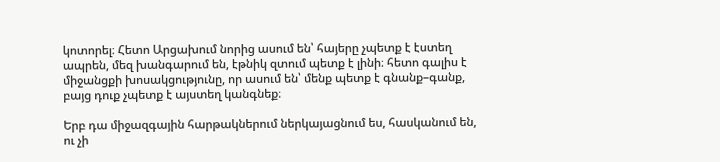կոտորել։ Հետո Արցախում նորից ասում են՝ հայերը չպետք է էստեղ ապրեն, մեզ խանգարում են, էթնիկ զտում պետք է լինի։ հետո գալիս է միջանցքի խոսակցությունը, որ ասում են՝ մենք պետք է գնանք–գանք, բայց դուք չպետք է այստեղ կանգնեք։

Երբ դա միջազգային հարթակներում ներկայացնում ես, հասկանում են, ու չի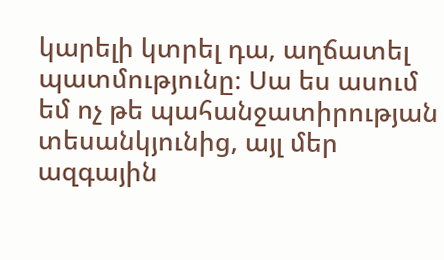կարելի կտրել դա, աղճատել պատմությունը։ Սա ես ասում եմ ոչ թե պահանջատիրության տեսանկյունից, այլ մեր ազգային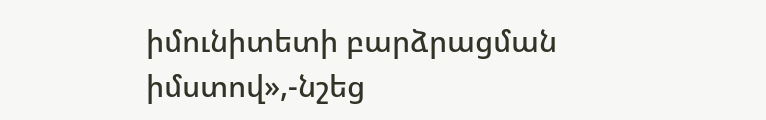իմունիտետի բարձրացման իմստով»,-նշեց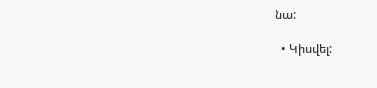նա:

  • Կիսվել: